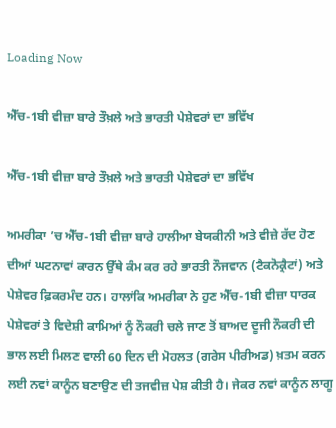Loading Now

ਐੱਚ-1ਬੀ ਵੀਜ਼ਾ ਬਾਰੇ ਤੌਖ਼ਲੇ ਅਤੇ ਭਾਰਤੀ ਪੇਸ਼ੇਵਰਾਂ ਦਾ ਭਵਿੱਖ

ਐੱਚ-1ਬੀ ਵੀਜ਼ਾ ਬਾਰੇ ਤੌਖ਼ਲੇ ਅਤੇ ਭਾਰਤੀ ਪੇਸ਼ੇਵਰਾਂ ਦਾ ਭਵਿੱਖ

ਅਮਰੀਕਾ ’ਚ ਐੱਚ-1ਬੀ ਵੀਜ਼ਾ ਬਾਰੇ ਹਾਲੀਆ ਬੇਯਕੀਨੀ ਅਤੇ ਵੀਜ਼ੇ ਰੱਦ ਹੋਣ ਦੀਆਂ ਘਟਨਾਵਾਂ ਕਾਰਨ ਉੱਥੇ ਕੰਮ ਕਰ ਰਹੇ ਭਾਰਤੀ ਨੌਜਵਾਨ (ਟੈਕਨੋਕ੍ਰੈਟਾਂ) ਅਤੇ ਪੇਸ਼ੇਵਰ ਫ਼ਿਕਰਮੰਦ ਹਨ। ਹਾਲਾਂਕਿ ਅਮਰੀਕਾ ਨੇ ਹੁਣ ਐੱਚ-1ਬੀ ਵੀਜ਼ਾ ਧਾਰਕ ਪੇਸ਼ੇਵਰਾਂ ਤੇ ਵਿਦੇਸ਼ੀ ਕਾਮਿਆਂ ਨੂੰ ਨੌਕਰੀ ਚਲੇ ਜਾਣ ਤੋਂ ਬਾਅਦ ਦੂਜੀ ਨੌਕਰੀ ਦੀ ਭਾਲ ਲਈ ਮਿਲਣ ਵਾਲੀ 60 ਦਿਨ ਦੀ ਮੋਹਲਤ (ਗਰੇਸ ਪੀਰੀਅਡ) ਖ਼ਤਮ ਕਰਨ ਲਈ ਨਵਾਂ ਕਾਨੂੰਨ ਬਣਾਉਣ ਦੀ ਤਜਵੀਜ਼ ਪੇਸ਼ ਕੀਤੀ ਹੈ। ਜੇਕਰ ਨਵਾਂ ਕਾਨੂੰਨ ਲਾਗੂ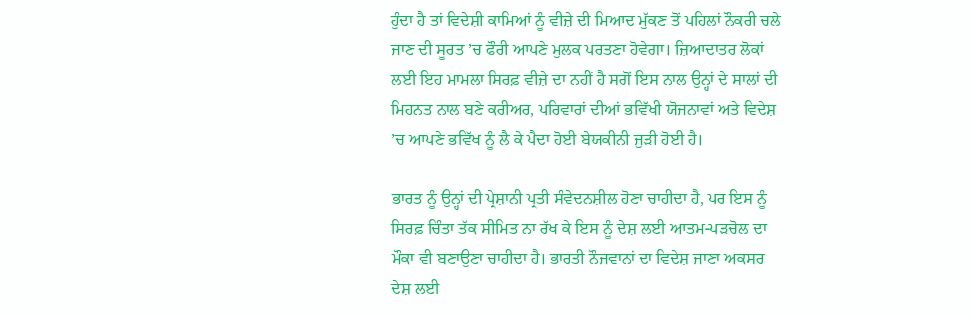ਹੁੰਦਾ ਹੈ ਤਾਂ ਵਿਦੇਸ਼ੀ ਕਾਮਿਆਂ ਨੂੰ ਵੀਜ਼ੇ ਦੀ ਮਿਆਦ ਮੁੱਕਣ ਤੋਂ ਪਹਿਲਾਂ ਨੌਕਰੀ ਚਲੇ ਜਾਣ ਦੀ ਸੂਰਤ ’ਚ ਫੌਰੀ ਆਪਣੇ ਮੁਲਕ ਪਰਤਣਾ ਹੋਵੇਗਾ। ਜ਼ਿਆਦਾਤਰ ਲੋਕਾਂ ਲਈ ਇਹ ਮਾਮਲਾ ਸਿਰਫ਼ ਵੀਜ਼ੇ ਦਾ ਨਹੀਂ ਹੈ ਸਗੋਂ ਇਸ ਨਾਲ ਉਨ੍ਹਾਂ ਦੇ ਸਾਲਾਂ ਦੀ ਮਿਹਨਤ ਨਾਲ ਬਣੇ ਕਰੀਅਰ, ਪਰਿਵਾਰਾਂ ਦੀਆਂ ਭਵਿੱਖੀ ਯੋਜਨਾਵਾਂ ਅਤੇ ਵਿਦੇਸ਼ ’ਚ ਆਪਣੇ ਭਵਿੱਖ ਨੂੰ ਲੈ ਕੇ ਪੈਦਾ ਹੋਈ ਬੇਯਕੀਨੀ ਜੁੜੀ ਹੋਈ ਹੈ।

ਭਾਰਤ ਨੂੰ ਉਨ੍ਹਾਂ ਦੀ ਪ੍ਰੇਸ਼ਾਨੀ ਪ੍ਰਤੀ ਸੰਵੇਦਨਸ਼ੀਲ ਹੋਣਾ ਚਾਹੀਦਾ ਹੈ, ਪਰ ਇਸ ਨੂੰ ਸਿਰਫ਼ ਚਿੰਤਾ ਤੱਕ ਸੀਮਿਤ ਨਾ ਰੱਖ ਕੇ ਇਸ ਨੂੰ ਦੇਸ਼ ਲਈ ਆਤਮ-ਪੜਚੋਲ ਦਾ ਮੌਕਾ ਵੀ ਬਣਾਉਣਾ ਚਾਹੀਦਾ ਹੈ। ਭਾਰਤੀ ਨੌਜਵਾਨਾਂ ਦਾ ਵਿਦੇਸ਼ ਜਾਣਾ ਅਕਸਰ ਦੇਸ਼ ਲਈ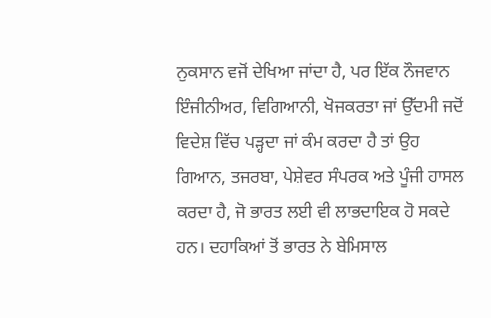ਨੁਕਸਾਨ ਵਜੋਂ ਦੇਖਿਆ ਜਾਂਦਾ ਹੈ, ਪਰ ਇੱਕ ਨੌਜਵਾਨ ਇੰਜੀਨੀਅਰ, ਵਿਗਿਆਨੀ, ਖੋਜਕਰਤਾ ਜਾਂ ਉੱਦਮੀ ਜਦੋਂ ਵਿਦੇਸ਼ ਵਿੱਚ ਪੜ੍ਹਦਾ ਜਾਂ ਕੰਮ ਕਰਦਾ ਹੈ ਤਾਂ ਉਹ ਗਿਆਨ, ਤਜਰਬਾ, ਪੇਸ਼ੇਵਰ ਸੰਪਰਕ ਅਤੇ ਪੂੰਜੀ ਹਾਸਲ ਕਰਦਾ ਹੈ, ਜੋ ਭਾਰਤ ਲਈ ਵੀ ਲਾਭਦਾਇਕ ਹੋ ਸਕਦੇ ਹਨ। ਦਹਾਕਿਆਂ ਤੋਂ ਭਾਰਤ ਨੇ ਬੇਮਿਸਾਲ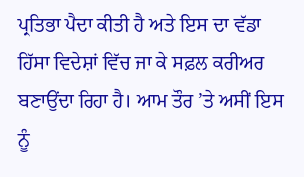ਪ੍ਰਤਿਭਾ ਪੈਦਾ ਕੀਤੀ ਹੈ ਅਤੇ ਇਸ ਦਾ ਵੱਡਾ ਹਿੱਸਾ ਵਿਦੇਸ਼ਾਂ ਵਿੱਚ ਜਾ ਕੇ ਸਫ਼ਲ ਕਰੀਅਰ ਬਣਾਉਂਦਾ ਰਿਹਾ ਹੈ। ਆਮ ਤੌਰ ’ਤੇ ਅਸੀਂ ਇਸ ਨੂੰ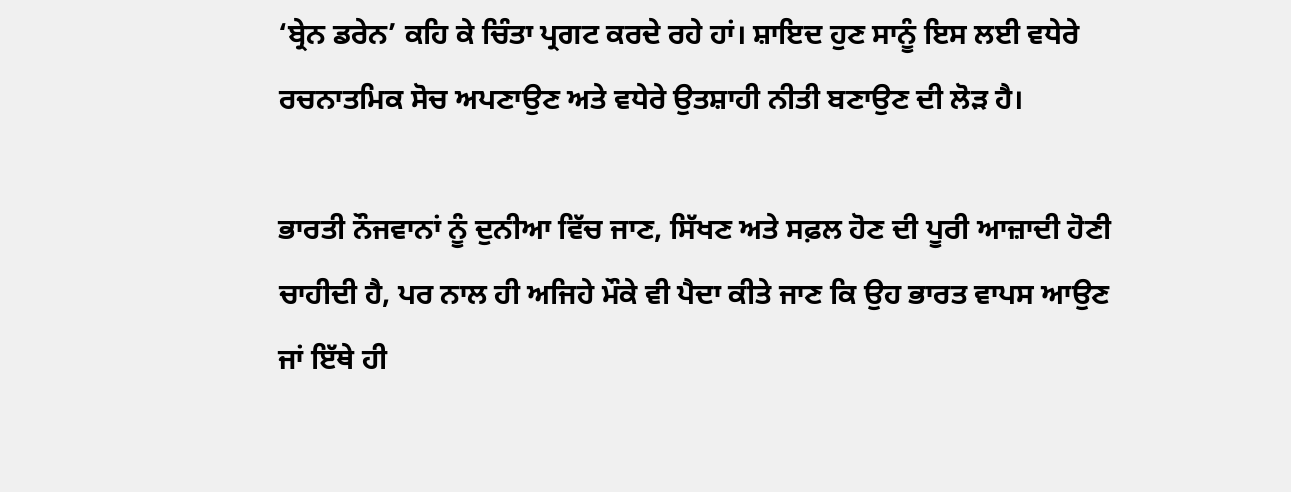‘ਬ੍ਰੇਨ ਡਰੇਨ’ ਕਹਿ ਕੇ ਚਿੰਤਾ ਪ੍ਰਗਟ ਕਰਦੇ ਰਹੇ ਹਾਂ। ਸ਼ਾਇਦ ਹੁਣ ਸਾਨੂੰ ਇਸ ਲਈ ਵਧੇਰੇ ਰਚਨਾਤਮਿਕ ਸੋਚ ਅਪਣਾਉਣ ਅਤੇ ਵਧੇਰੇ ਉਤਸ਼ਾਹੀ ਨੀਤੀ ਬਣਾਉਣ ਦੀ ਲੋੜ ਹੈ।

ਭਾਰਤੀ ਨੌਜਵਾਨਾਂ ਨੂੰ ਦੁਨੀਆ ਵਿੱਚ ਜਾਣ, ਸਿੱਖਣ ਅਤੇ ਸਫ਼ਲ ਹੋਣ ਦੀ ਪੂਰੀ ਆਜ਼ਾਦੀ ਹੋਣੀ ਚਾਹੀਦੀ ਹੈ, ਪਰ ਨਾਲ ਹੀ ਅਜਿਹੇ ਮੌਕੇ ਵੀ ਪੈਦਾ ਕੀਤੇ ਜਾਣ ਕਿ ਉਹ ਭਾਰਤ ਵਾਪਸ ਆਉਣ ਜਾਂ ਇੱਥੇ ਹੀ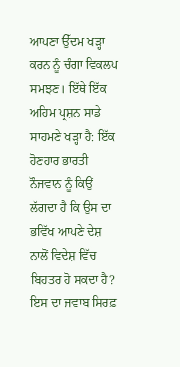ਆਪਣਾ ਉੱਦਮ ਖੜ੍ਹਾ ਕਰਨ ਨੂੰ ਚੰਗਾ ਵਿਕਲਪ ਸਮਝਣ। ਇੱਥੇ ਇੱਕ ਅਹਿਮ ਪ੍ਰਸ਼ਨ ਸਾਡੇ ਸਾਹਮਣੇ ਖੜ੍ਹਾ ਹੈ: ਇੱਕ ਹੋਣਹਾਰ ਭਾਰਤੀ ਨੌਜਵਾਨ ਨੂੰ ਕਿਉਂ ਲੱਗਦਾ ਹੈ ਕਿ ਉਸ ਦਾ ਭਵਿੱਖ ਆਪਣੇ ਦੇਸ਼ ਨਾਲੋਂ ਵਿਦੇਸ਼ ਵਿੱਚ ਬਿਹਤਰ ਹੋ ਸਕਦਾ ਹੈ? ਇਸ ਦਾ ਜਵਾਬ ਸਿਰਫ਼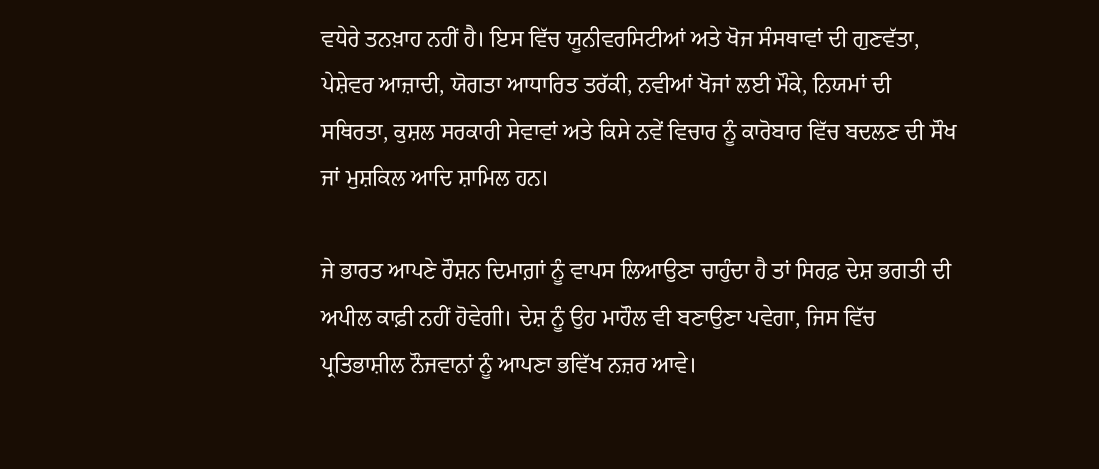ਵਧੇਰੇ ਤਨਖ਼ਾਹ ਨਹੀਂ ਹੈ। ਇਸ ਵਿੱਚ ਯੂਨੀਵਰਸਿਟੀਆਂ ਅਤੇ ਖੋਜ ਸੰਸਥਾਵਾਂ ਦੀ ਗੁਣਵੱਤਾ, ਪੇਸ਼ੇਵਰ ਆਜ਼ਾਦੀ, ਯੋਗਤਾ ਆਧਾਰਿਤ ਤਰੱਕੀ, ਨਵੀਆਂ ਖੋਜਾਂ ਲਈ ਮੌਕੇ, ਨਿਯਮਾਂ ਦੀ ਸਥਿਰਤਾ, ਕੁਸ਼ਲ ਸਰਕਾਰੀ ਸੇਵਾਵਾਂ ਅਤੇ ਕਿਸੇ ਨਵੇਂ ਵਿਚਾਰ ਨੂੰ ਕਾਰੋਬਾਰ ਵਿੱਚ ਬਦਲਣ ਦੀ ਸੌਖ ਜਾਂ ਮੁਸ਼ਕਿਲ ਆਦਿ ਸ਼ਾਮਿਲ ਹਨ।

ਜੇ ਭਾਰਤ ਆਪਣੇ ਰੌਸ਼ਨ ਦਿਮਾਗ਼ਾਂ ਨੂੰ ਵਾਪਸ ਲਿਆਉਣਾ ਚਾਹੁੰਦਾ ਹੈ ਤਾਂ ਸਿਰਫ਼ ਦੇਸ਼ ਭਗਤੀ ਦੀ ਅਪੀਲ ਕਾਫ਼ੀ ਨਹੀਂ ਹੋਵੇਗੀ। ਦੇਸ਼ ਨੂੰ ਉਹ ਮਾਹੌਲ ਵੀ ਬਣਾਉਣਾ ਪਵੇਗਾ, ਜਿਸ ਵਿੱਚ ਪ੍ਰਤਿਭਾਸ਼ੀਲ ਨੌਜਵਾਨਾਂ ਨੂੰ ਆਪਣਾ ਭਵਿੱਖ ਨਜ਼ਰ ਆਵੇ।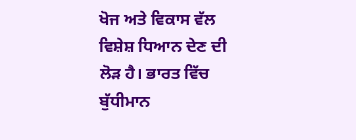ਖੋਜ ਅਤੇ ਵਿਕਾਸ ਵੱਲ ਵਿਸ਼ੇਸ਼ ਧਿਆਨ ਦੇਣ ਦੀ ਲੋੜ ਹੈ। ਭਾਰਤ ਵਿੱਚ ਬੁੱਧੀਮਾਨ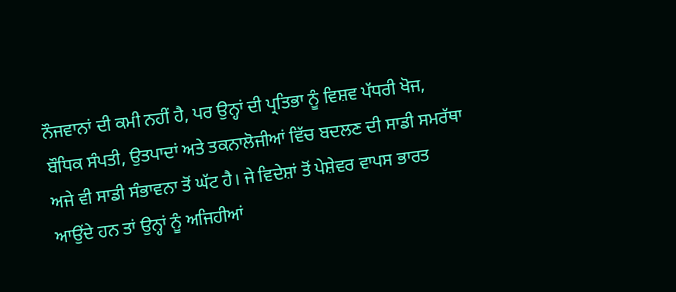ਨੌਜਵਾਨਾਂ ਦੀ ਕਮੀ ਨਹੀਂ ਹੈ, ਪਰ ਉਨ੍ਹਾਂ ਦੀ ਪ੍ਰਤਿਭਾ ਨੂੰ ਵਿਸ਼ਵ ਪੱਧਰੀ ਖੋਜ, ਬੌਧਿਕ ਸੰਪਤੀ, ਉਤਪਾਦਾਂ ਅਤੇ ਤਕਨਾਲੋਜੀਆਂ ਵਿੱਚ ਬਦਲਣ ਦੀ ਸਾਡੀ ਸਮਰੱਥਾ ਅਜੇ ਵੀ ਸਾਡੀ ਸੰਭਾਵਨਾ ਤੋਂ ਘੱਟ ਹੈ। ਜੇ ਵਿਦੇਸ਼ਾਂ ਤੋਂ ਪੇਸ਼ੇਵਰ ਵਾਪਸ ਭਾਰਤ ਆਉਂਦੇ ਹਨ ਤਾਂ ਉਨ੍ਹਾਂ ਨੂੰ ਅਜਿਹੀਆਂ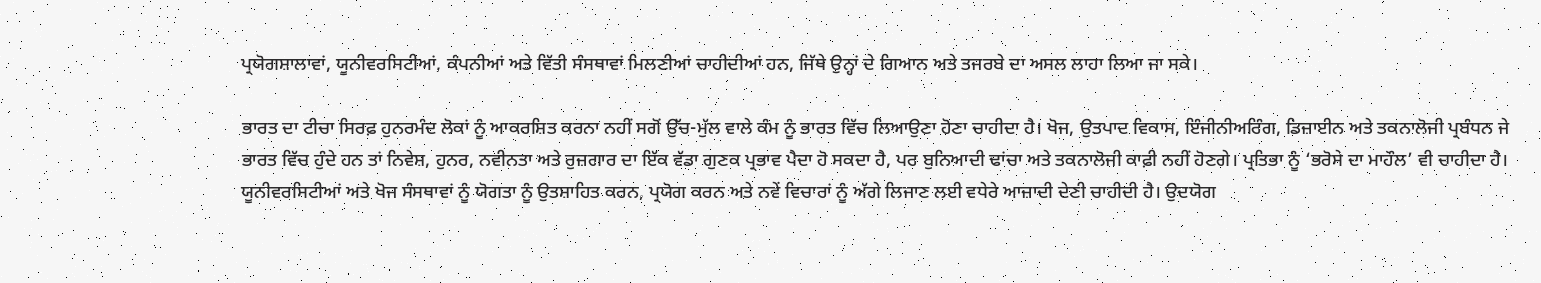ਪ੍ਰਯੋਗਸ਼ਾਲਾਵਾਂ, ਯੂਨੀਵਰਸਿਟੀਆਂ, ਕੰਪਨੀਆਂ ਅਤੇ ਵਿੱਤੀ ਸੰਸਥਾਵਾਂ ਮਿਲਣੀਆਂ ਚਾਹੀਦੀਆਂ ਹਨ, ਜਿੱਥੇ ਉਨ੍ਹਾਂ ਦੇ ਗਿਆਨ ਅਤੇ ਤਜਰਬੇ ਦਾ ਅਸਲ ਲਾਹਾ ਲਿਆ ਜਾ ਸਕੇ।

ਭਾਰਤ ਦਾ ਟੀਚਾ ਸਿਰਫ਼ ਹੁਨਰਮੰਦ ਲੋਕਾਂ ਨੂੰ ਆਕਰਸ਼ਿਤ ਕਰਨਾ ਨਹੀਂ ਸਗੋਂ ਉੱਚ-ਮੁੱਲ ਵਾਲੇ ਕੰਮ ਨੂੰ ਭਾਰਤ ਵਿੱਚ ਲਿਆਉਣਾ ਹੋਣਾ ਚਾਹੀਦਾ ਹੈ। ਖੋਜ, ਉਤਪਾਦ ਵਿਕਾਸ, ਇੰਜੀਨੀਅਰਿੰਗ, ਡਿਜ਼ਾਈਨ ਅਤੇ ਤਕਨਾਲੋਜੀ ਪ੍ਰਬੰਧਨ ਜੇ ਭਾਰਤ ਵਿੱਚ ਹੁੰਦੇ ਹਨ ਤਾਂ ਨਿਵੇਸ਼, ਹੁਨਰ, ਨਵੀਨਤਾ ਅਤੇ ਰੁਜ਼ਗਾਰ ਦਾ ਇੱਕ ਵੱਡਾ ਗੁਣਕ ਪ੍ਰਭਾਵ ਪੈਦਾ ਹੋ ਸਕਦਾ ਹੈ, ਪਰ ਬੁਨਿਆਦੀ ਢਾਂਚਾ ਅਤੇ ਤਕਨਾਲੋਜੀ ਕਾਫ਼ੀ ਨਹੀਂ ਹੋਣਗੇ। ਪ੍ਰਤਿਭਾ ਨੂੰ ‘ਭਰੋਸੇ ਦਾ ਮਾਹੌਲ’ ਵੀ ਚਾਹੀਦਾ ਹੈ। ਯੂਨੀਵਰਸਿਟੀਆਂ ਅਤੇ ਖੋਜ ਸੰਸਥਾਵਾਂ ਨੂੰ ਯੋਗਤਾ ਨੂੰ ਉਤਸ਼ਾਹਿਤ ਕਰਨ, ਪ੍ਰਯੋਗ ਕਰਨ ਅਤੇ ਨਵੇਂ ਵਿਚਾਰਾਂ ਨੂੰ ਅੱਗੇ ਲਿਜਾਣ ਲਈ ਵਧੇਰੇ ਆਜ਼ਾਦੀ ਦੇਣੀ ਚਾਹੀਦੀ ਹੈ। ਉਦਯੋਗ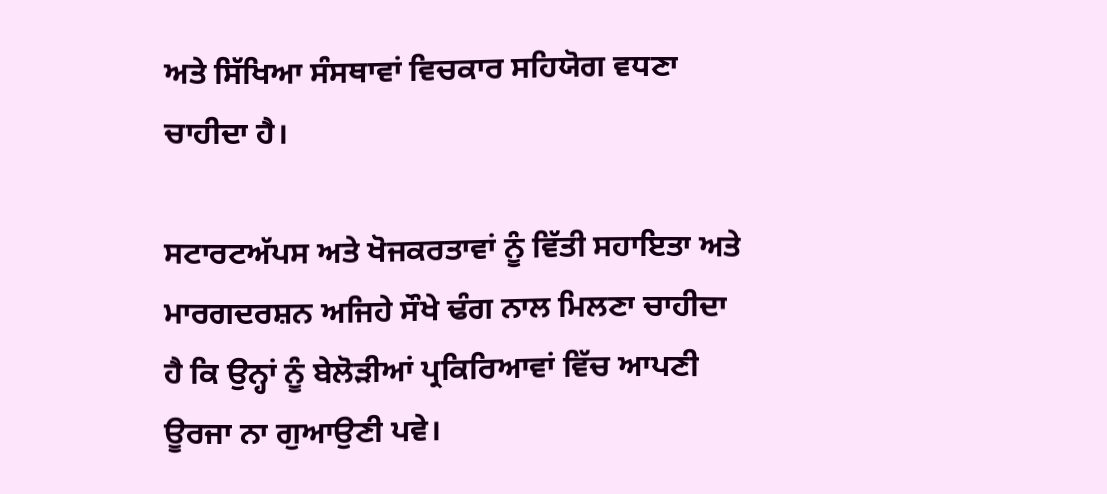ਅਤੇ ਸਿੱਖਿਆ ਸੰਸਥਾਵਾਂ ਵਿਚਕਾਰ ਸਹਿਯੋਗ ਵਧਣਾ ਚਾਹੀਦਾ ਹੈ।

ਸਟਾਰਟਅੱਪਸ ਅਤੇ ਖੋਜਕਰਤਾਵਾਂ ਨੂੰ ਵਿੱਤੀ ਸਹਾਇਤਾ ਅਤੇ ਮਾਰਗਦਰਸ਼ਨ ਅਜਿਹੇ ਸੌਖੇ ਢੰਗ ਨਾਲ ਮਿਲਣਾ ਚਾਹੀਦਾ ਹੈ ਕਿ ਉਨ੍ਹਾਂ ਨੂੰ ਬੇਲੋੜੀਆਂ ਪ੍ਰਕਿਰਿਆਵਾਂ ਵਿੱਚ ਆਪਣੀ ਊਰਜਾ ਨਾ ਗੁਆਉਣੀ ਪਵੇ।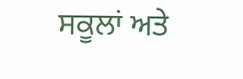ਸਕੂਲਾਂ ਅਤੇ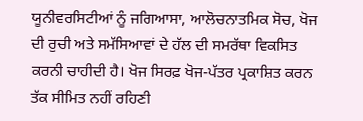ਯੂਨੀਵਰਸਿਟੀਆਂ ਨੂੰ ਜਗਿਆਸਾ, ਆਲੋਚਨਾਤਮਿਕ ਸੋਚ, ਖੋਜ ਦੀ ਰੁਚੀ ਅਤੇ ਸਮੱਸਿਆਵਾਂ ਦੇ ਹੱਲ ਦੀ ਸਮਰੱਥਾ ਵਿਕਸਿਤ ਕਰਨੀ ਚਾਹੀਦੀ ਹੈ। ਖੋਜ ਸਿਰਫ਼ ਖੋਜ-ਪੱਤਰ ਪ੍ਰਕਾਸ਼ਿਤ ਕਰਨ ਤੱਕ ਸੀਮਿਤ ਨਹੀਂ ਰਹਿਣੀ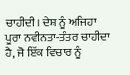ਚਾਹੀਦੀ। ਦੇਸ਼ ਨੂੰ ਅਜਿਹਾ ਪੂਰਾ ਨਵੀਨਤਾ-ਤੰਤਰ ਚਾਹੀਦਾ ਹੈ, ਜੋ ਇੱਕ ਵਿਚਾਰ ਨੂੰ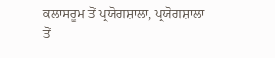ਕਲਾਸਰੂਮ ਤੋਂ ਪ੍ਰਯੋਗਸ਼ਾਲਾ, ਪ੍ਰਯੋਗਸ਼ਾਲਾ ਤੋਂ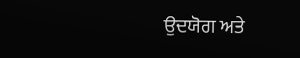ਉਦਯੋਗ ਅਤੇ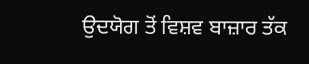ਉਦਯੋਗ ਤੋਂ ਵਿਸ਼ਵ ਬਾਜ਼ਾਰ ਤੱਕ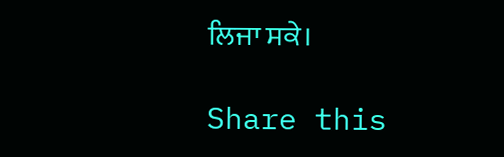ਲਿਜਾ ਸਕੇ।

Share this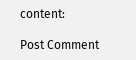content:

Post Comment